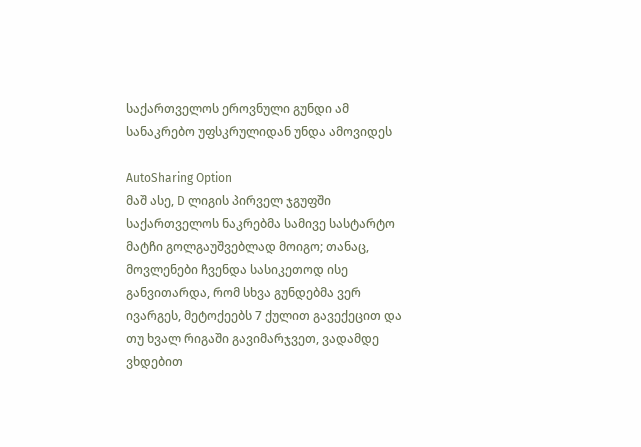საქართველოს ეროვნული გუნდი ამ სანაკრებო უფსკრულიდან უნდა ამოვიდეს

AutoSharing Option
მაშ ასე, D ლიგის პირველ ჯგუფში საქართველოს ნაკრებმა სამივე სასტარტო მატჩი გოლგაუშვებლად მოიგო; თანაც, მოვლენები ჩვენდა სასიკეთოდ ისე განვითარდა, რომ სხვა გუნდებმა ვერ ივარგეს, მეტოქეებს 7 ქულით გავექეცით და თუ ხვალ რიგაში გავიმარჯვეთ, ვადამდე ვხდებით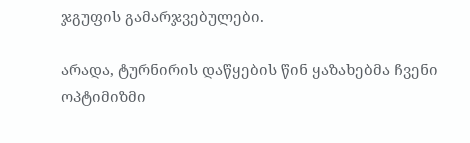ჯგუფის გამარჯვებულები.

არადა, ტურნირის დაწყების წინ ყაზახებმა ჩვენი ოპტიმიზმი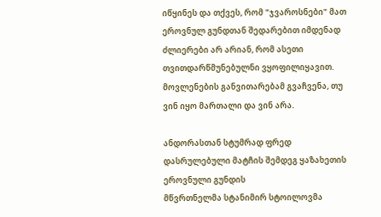იწყინეს და თქვეს, რომ "ჯვაროსნები" მათ ეროვნულ გუნდთან შედარებით იმდენად ძლიერები არ არიან, რომ ასეთი თვითდარწმუნებულნი ვყოფილიყავით. მოვლენების განვითარებამ გვაჩვენა, თუ ვინ იყო მართალი და ვინ არა.

ანდორასთან სტუმრად ფრედ დასრულებული მატჩის შემდეგ ყაზახეთის ეროვნული გუნდის
მწვრთნელმა სტანიმირ სტოილოვმა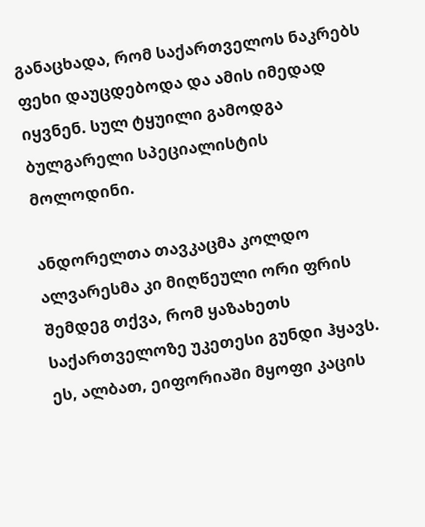განაცხადა, რომ საქართველოს ნაკრებს ფეხი დაუცდებოდა და ამის იმედად იყვნენ. სულ ტყუილი გამოდგა ბულგარელი სპეციალისტის მოლოდინი.

ანდორელთა თავკაცმა კოლდო ალვარესმა კი მიღწეული ორი ფრის შემდეგ თქვა, რომ ყაზახეთს საქართველოზე უკეთესი გუნდი ჰყავს. ეს, ალბათ, ეიფორიაში მყოფი კაცის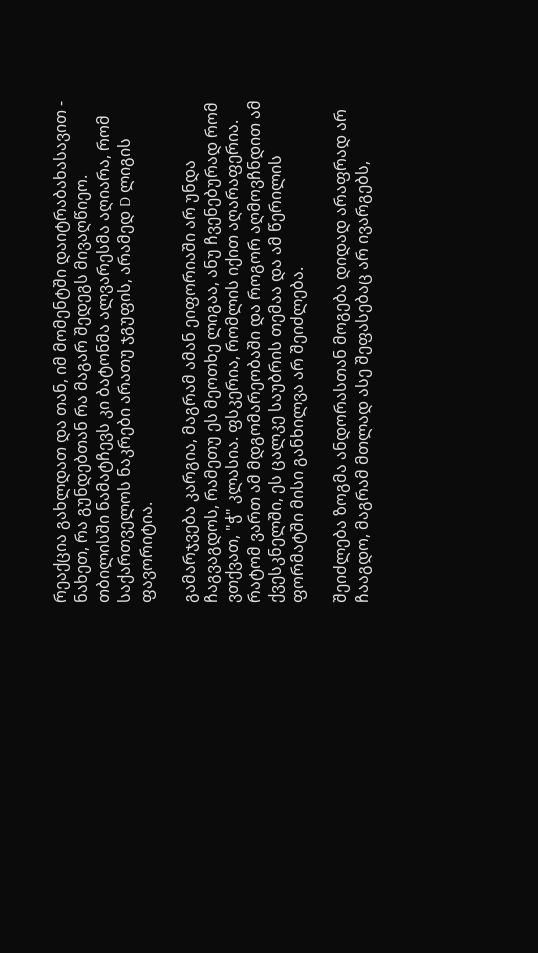რეაქცია გახლდათ და თან, იმ მომენტში დაიტრაბახასავით - ნახეთ, რა გუნდებთან რა მაგარ შედეგს მივაღწიეო. თბილისში ნამატჩევს კი ბატონმა ალვარესმა აღიარა, რომ საქართველოს ნაკრები არათუ ჯგუფის, არამედ D ლიგის ფავორიტია.

გამარჯვება კარგია, მაგრამ ამან ეიფორიაში არ უნდა ჩაგვაგდოს, რამეთუ ეს მეოთხე ლიგაა, ანუ ჩვენებურად რომ ვთქვათ, "ჭ" კლასია. ფსკერია, რომლის იქით აღარაფერია. რატომ ვართ ამ მდგომარეობაში და როგორ აღმოვჩნდით ამ ქვესკნელში, ეს ცალკე საუბრის თემაა და ამ წერილის ფორმატში მისი განხილვა არ შეიძლება.

შეიძლება ზოგმა ანდორასთან მოგება დიდად არაფრად არ ჩააგდო, მაგრამ მთლად ასე შეფასებაც არ ივარგებს,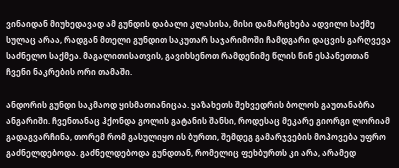ვინაიდან მიუხედავად ამ გუნდის დაბალი კლასისა, მისი დამარცხება ადვილი საქმე სულაც არაა, რადგან მთელი გუნდით საკუთარ საჯარიმოში ჩამდგარი დაცვის გარღვევა საძნელო საქმეა. მაგალითისათვის, გავიხსენოთ რამდენიმე წლის წინ ესპანეთთან ჩვენი ნაკრების ორი თამაში.

ანდორის გუნდი საკმაოდ ყისმათიანიცაა. ყაზახეთს შეხვედრის ბოლოს გაუთანაბრა ანგარიში. ჩვენთანაც ჰქონდა გოლის გატანის შანსი, როდესაც მეკარე გიორგი ლორიამ გადაგვარჩინა, თორემ რომ გასულიყო ის ბურთი, შემდეგ გამარჯვების მოპოვება უფრო გაძნელდებოდა. გაძნელდებოდა გუნდთან, რომელიც ფეხბურთს კი არა, არამედ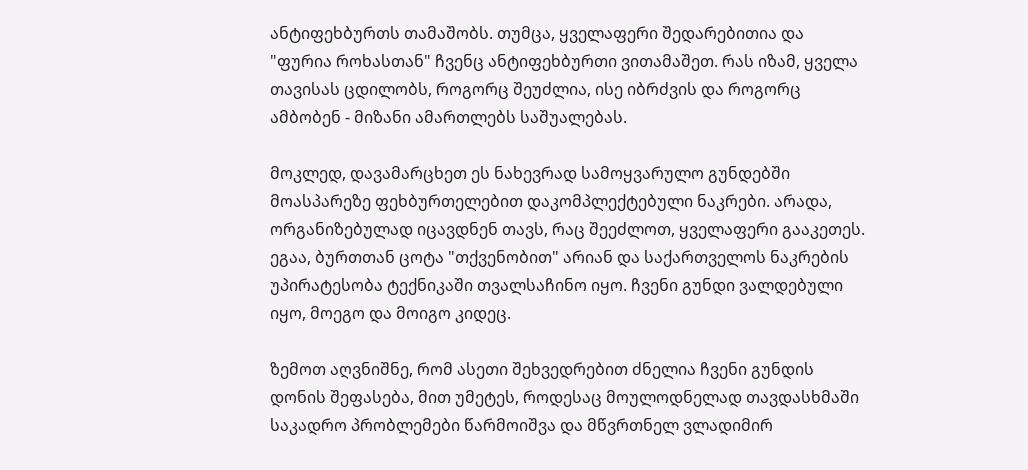ანტიფეხბურთს თამაშობს. თუმცა, ყველაფერი შედარებითია და "ფურია როხასთან" ჩვენც ანტიფეხბურთი ვითამაშეთ. რას იზამ, ყველა თავისას ცდილობს, როგორც შეუძლია, ისე იბრძვის და როგორც ამბობენ - მიზანი ამართლებს საშუალებას.

მოკლედ, დავამარცხეთ ეს ნახევრად სამოყვარულო გუნდებში მოასპარეზე ფეხბურთელებით დაკომპლექტებული ნაკრები. არადა, ორგანიზებულად იცავდნენ თავს, რაც შეეძლოთ, ყველაფერი გააკეთეს. ეგაა, ბურთთან ცოტა "თქვენობით" არიან და საქართველოს ნაკრების უპირატესობა ტექნიკაში თვალსაჩინო იყო. ჩვენი გუნდი ვალდებული იყო, მოეგო და მოიგო კიდეც.

ზემოთ აღვნიშნე, რომ ასეთი შეხვედრებით ძნელია ჩვენი გუნდის დონის შეფასება, მით უმეტეს, როდესაც მოულოდნელად თავდასხმაში საკადრო პრობლემები წარმოიშვა და მწვრთნელ ვლადიმირ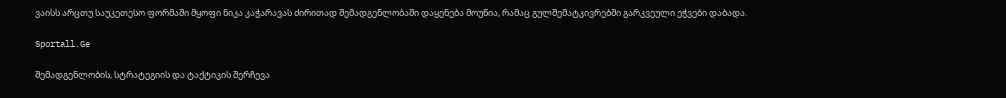ვაისს არცთუ საუკეთესო ფორმაში მყოფი ნიკა კაჭარავას ძირითად შემადგენლობაში დაყენება მოუწია, რამაც გულშემატკივრებში გარკვეული ეჭვები დაბადა.

Sportall.Ge

შემადგენლობის, სტრატეგიის და ტაქტიკის შერჩევა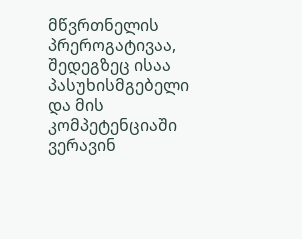მწვრთნელის პრეროგატივაა, შედეგზეც ისაა პასუხისმგებელი და მის კომპეტენციაში ვერავინ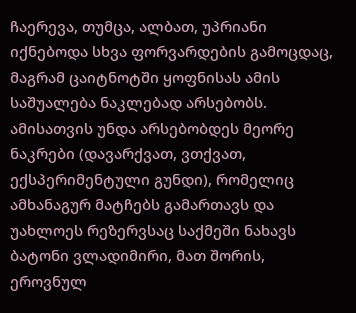ჩაერევა, თუმცა, ალბათ, უპრიანი იქნებოდა სხვა ფორვარდების გამოცდაც, მაგრამ ცაიტნოტში ყოფნისას ამის საშუალება ნაკლებად არსებობს. ამისათვის უნდა არსებობდეს მეორე ნაკრები (დავარქვათ, ვთქვათ, ექსპერიმენტული გუნდი), რომელიც ამხანაგურ მატჩებს გამართავს და უახლოეს რეზერვსაც საქმეში ნახავს ბატონი ვლადიმირი, მათ შორის, ეროვნულ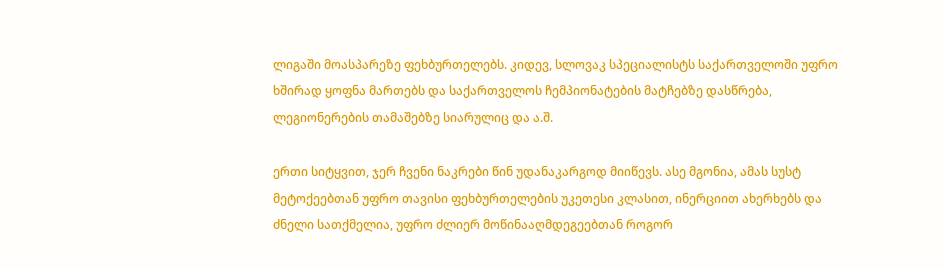ლიგაში მოასპარეზე ფეხბურთელებს. კიდევ, სლოვაკ სპეციალისტს საქართველოში უფრო ხშირად ყოფნა მართებს და საქართველოს ჩემპიონატების მატჩებზე დასწრება, ლეგიონერების თამაშებზე სიარულიც და ა.შ.

ერთი სიტყვით, ჯერ ჩვენი ნაკრები წინ უდანაკარგოდ მიიწევს. ასე მგონია, ამას სუსტ მეტოქეებთან უფრო თავისი ფეხბურთელების უკეთესი კლასით, ინერციით ახერხებს და ძნელი სათქმელია, უფრო ძლიერ მოწინააღმდეგეებთან როგორ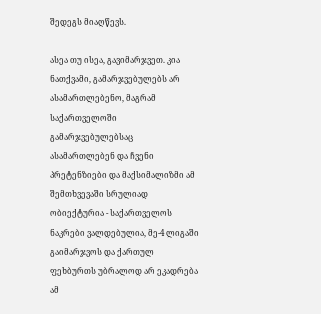შედეგს მიაღწევს.

ასეა თუ ისეა, გავიმარჯვეთ. კია ნათქვამი, გამარჯვებულებს არ ასამართლებენო, მაგრამ საქართველოში გამარჯვებულებსაც ასამართლებენ და ჩვენი პრეტენზიები და მაქსიმალიზმი ამ შემთხვევაში სრულიად ობიექტურია - საქართველოს ნაკრები ვალდებულია, მე-4 ლიგაში გაიმარჯვოს და ქართულ ფეხბურთს უბრალოდ არ ეკადრება ამ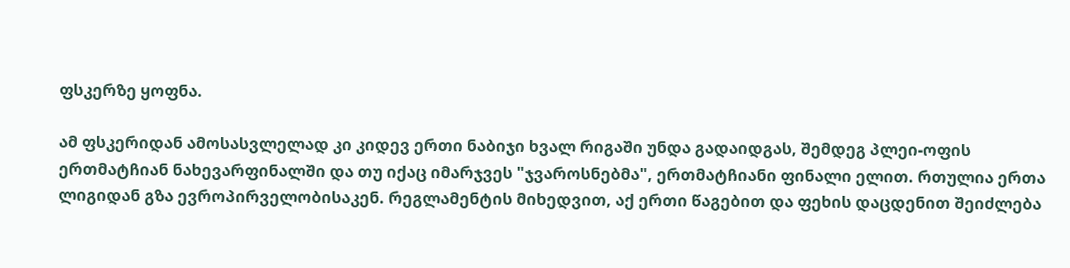ფსკერზე ყოფნა.

ამ ფსკერიდან ამოსასვლელად კი კიდევ ერთი ნაბიჯი ხვალ რიგაში უნდა გადაიდგას, შემდეგ პლეი-ოფის ერთმატჩიან ნახევარფინალში და თუ იქაც იმარჯვეს "ჯვაროსნებმა", ერთმატჩიანი ფინალი ელით. რთულია ერთა ლიგიდან გზა ევროპირველობისაკენ. რეგლამენტის მიხედვით, აქ ერთი წაგებით და ფეხის დაცდენით შეიძლება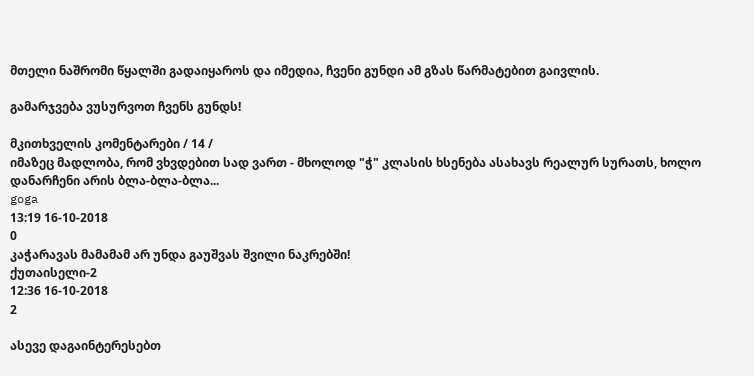მთელი ნაშრომი წყალში გადაიყაროს და იმედია, ჩვენი გუნდი ამ გზას წარმატებით გაივლის.

გამარჯვება ვუსურვოთ ჩვენს გუნდს!

მკითხველის კომენტარები / 14 /
იმაზეც მადლობა, რომ ვხვდებით სად ვართ - მხოლოდ "ჭ" კლასის ხსენება ასახავს რეალურ სურათს, ხოლო დანარჩენი არის ბლა-ბლა-ბლა...
goga
13:19 16-10-2018
0
კაჭარავას მამამამ არ უნდა გაუშვას შვილი ნაკრებში!
ქუთაისელი-2
12:36 16-10-2018
2

ასევე დაგაინტერესებთ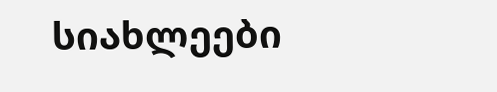სიახლეები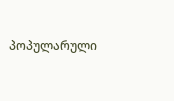პოპულარული